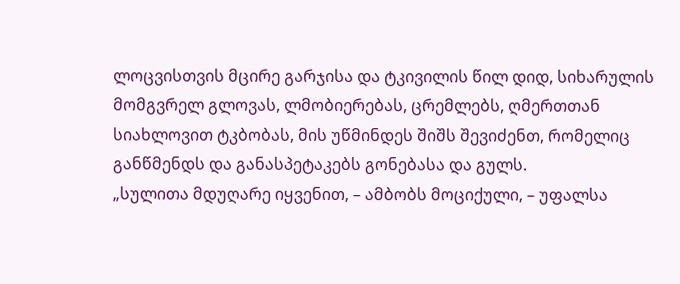ლოცვისთვის მცირე გარჯისა და ტკივილის წილ დიდ, სიხარულის მომგვრელ გლოვას, ლმობიერებას, ცრემლებს, ღმერთთან სიახლოვით ტკბობას, მის უწმინდეს შიშს შევიძენთ, რომელიც განწმენდს და განასპეტაკებს გონებასა და გულს.
„სულითა მდუღარე იყვენით, – ამბობს მოციქული, – უფალსა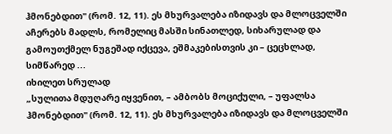ჰმონებდით" (რომ. 12, 11). ეს მხურვალება იზიდავს და მლოცველში აჩერებს მადლს, რომელიც მასში სინათლედ, სიხარულად და გამოუთქმელ ნუგეშად იქცევა, ეშმაკებისთვის კი – ცეცხლად, სიმწარედ ...
იხილეთ სრულად
„სულითა მდუღარე იყვენით, – ამბობს მოციქული, – უფალსა ჰმონებდით" (რომ. 12, 11). ეს მხურვალება იზიდავს და მლოცველში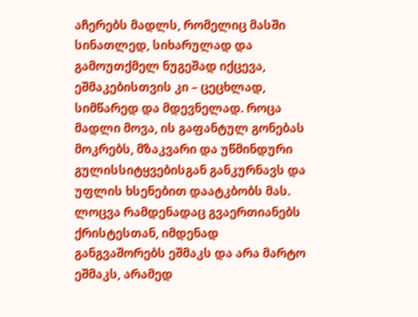აჩერებს მადლს, რომელიც მასში სინათლედ, სიხარულად და გამოუთქმელ ნუგეშად იქცევა, ეშმაკებისთვის კი – ცეცხლად, სიმწარედ და მდევნელად. როცა მადლი მოვა, ის გაფანტულ გონებას მოკრებს, მზაკვარი და უწმინდური გულისსიტყვებისგან განკურნავს და უფლის ხსენებით დაატკბობს მას.
ლოცვა რამდენადაც გვაერთიანებს ქრისტესთან, იმდენად განგვაშორებს ეშმაკს და არა მარტო ეშმაკს, არამედ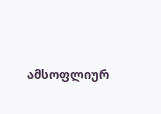ამსოფლიურ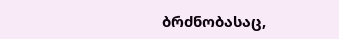ბრძნობასაც,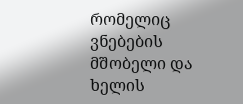რომელიც ვნებების მშობელი და ხელის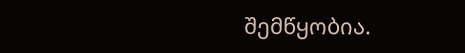შემწყობია.